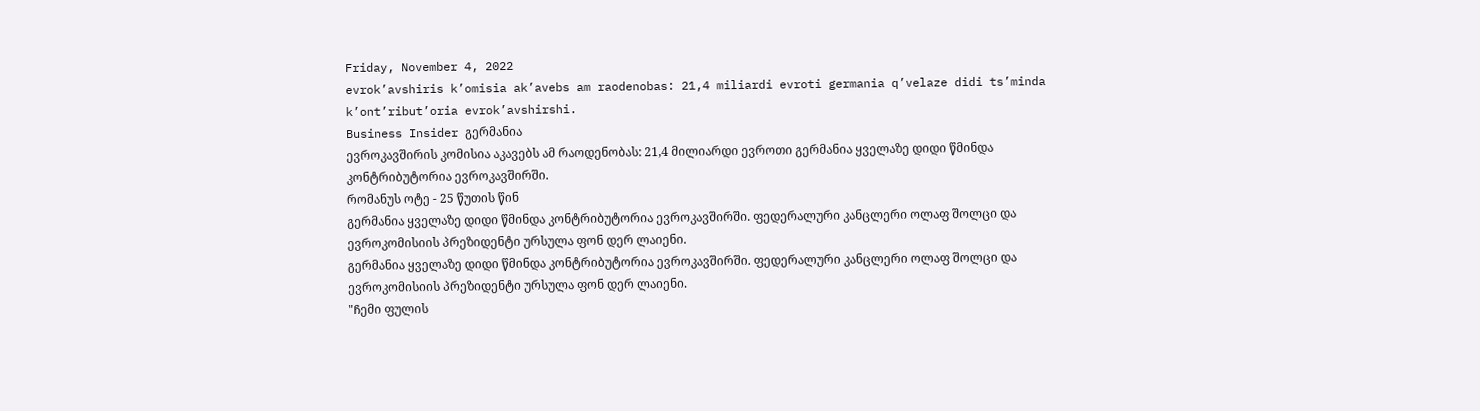Friday, November 4, 2022
evrok’avshiris k’omisia ak’avebs am raodenobas: 21,4 miliardi evroti germania q’velaze didi ts’minda k’ont’ribut’oria evrok’avshirshi.
Business Insider გერმანია
ევროკავშირის კომისია აკავებს ამ რაოდენობას: 21,4 მილიარდი ევროთი გერმანია ყველაზე დიდი წმინდა კონტრიბუტორია ევროკავშირში.
რომანუს ოტე - 25 წუთის წინ
გერმანია ყველაზე დიდი წმინდა კონტრიბუტორია ევროკავშირში. ფედერალური კანცლერი ოლაფ შოლცი და ევროკომისიის პრეზიდენტი ურსულა ფონ დერ ლაიენი.
გერმანია ყველაზე დიდი წმინდა კონტრიბუტორია ევროკავშირში. ფედერალური კანცლერი ოლაფ შოლცი და ევროკომისიის პრეზიდენტი ურსულა ფონ დერ ლაიენი.
"Ჩემი ფულის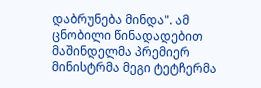დაბრუნება მინდა". ამ ცნობილი წინადადებით მაშინდელმა პრემიერ მინისტრმა მეგი ტეტჩერმა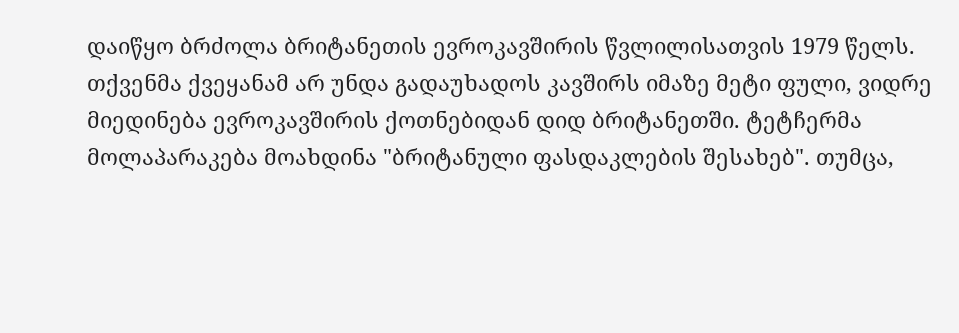დაიწყო ბრძოლა ბრიტანეთის ევროკავშირის წვლილისათვის 1979 წელს. თქვენმა ქვეყანამ არ უნდა გადაუხადოს კავშირს იმაზე მეტი ფული, ვიდრე მიედინება ევროკავშირის ქოთნებიდან დიდ ბრიტანეთში. ტეტჩერმა მოლაპარაკება მოახდინა "ბრიტანული ფასდაკლების შესახებ". თუმცა,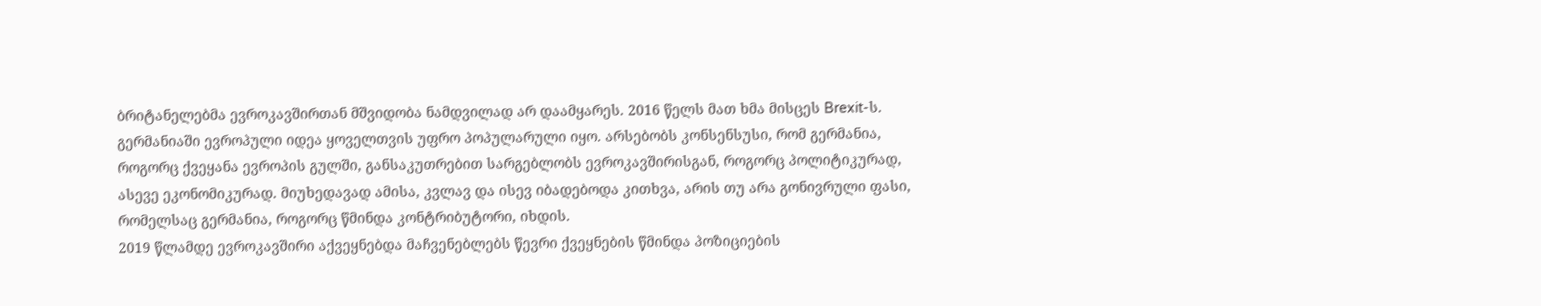ბრიტანელებმა ევროკავშირთან მშვიდობა ნამდვილად არ დაამყარეს. 2016 წელს მათ ხმა მისცეს Brexit-ს.
გერმანიაში ევროპული იდეა ყოველთვის უფრო პოპულარული იყო. არსებობს კონსენსუსი, რომ გერმანია, როგორც ქვეყანა ევროპის გულში, განსაკუთრებით სარგებლობს ევროკავშირისგან, როგორც პოლიტიკურად, ასევე ეკონომიკურად. მიუხედავად ამისა, კვლავ და ისევ იბადებოდა კითხვა, არის თუ არა გონივრული ფასი, რომელსაც გერმანია, როგორც წმინდა კონტრიბუტორი, იხდის.
2019 წლამდე ევროკავშირი აქვეყნებდა მაჩვენებლებს წევრი ქვეყნების წმინდა პოზიციების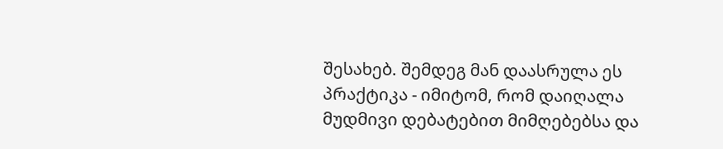შესახებ. შემდეგ მან დაასრულა ეს პრაქტიკა - იმიტომ, რომ დაიღალა მუდმივი დებატებით მიმღებებსა და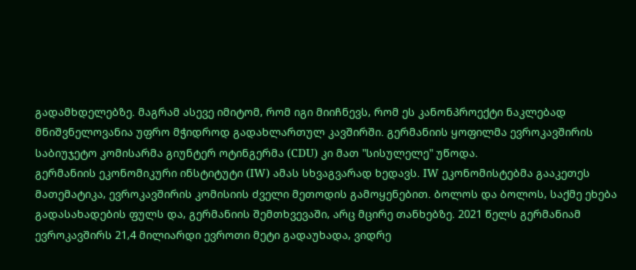გადამხდელებზე. მაგრამ ასევე იმიტომ, რომ იგი მიიჩნევს, რომ ეს კანონპროექტი ნაკლებად მნიშვნელოვანია უფრო მჭიდროდ გადახლართულ კავშირში. გერმანიის ყოფილმა ევროკავშირის საბიუჯეტო კომისარმა გიუნტერ ოტინგერმა (CDU) კი მათ "სისულელე" უწოდა.
გერმანიის ეკონომიკური ინსტიტუტი (IW) ამას სხვაგვარად ხედავს. IW ეკონომისტებმა გააკეთეს მათემატიკა, ევროკავშირის კომისიის ძველი მეთოდის გამოყენებით. ბოლოს და ბოლოს, საქმე ეხება გადასახადების ფულს და, გერმანიის შემთხვევაში, არც მცირე თანხებზე. 2021 წელს გერმანიამ ევროკავშირს 21,4 მილიარდი ევროთი მეტი გადაუხადა, ვიდრე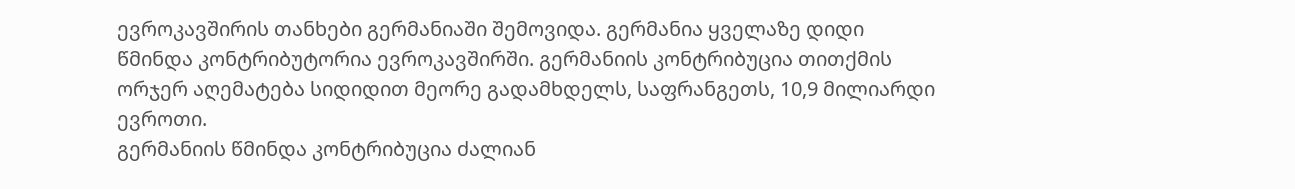ევროკავშირის თანხები გერმანიაში შემოვიდა. გერმანია ყველაზე დიდი წმინდა კონტრიბუტორია ევროკავშირში. გერმანიის კონტრიბუცია თითქმის ორჯერ აღემატება სიდიდით მეორე გადამხდელს, საფრანგეთს, 10,9 მილიარდი ევროთი.
გერმანიის წმინდა კონტრიბუცია ძალიან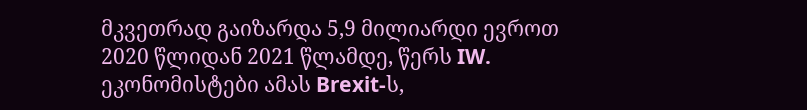მკვეთრად გაიზარდა 5,9 მილიარდი ევროთ 2020 წლიდან 2021 წლამდე, წერს IW. ეკონომისტები ამას Brexit-ს,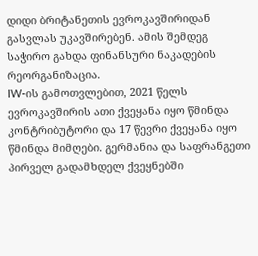დიდი ბრიტანეთის ევროკავშირიდან გასვლას უკავშირებენ. ამის შემდეგ საჭირო გახდა ფინანსური ნაკადების რეორგანიზაცია.
IW-ის გამოთვლებით, 2021 წელს ევროკავშირის ათი ქვეყანა იყო წმინდა კონტრიბუტორი და 17 წევრი ქვეყანა იყო წმინდა მიმღები. გერმანია და საფრანგეთი პირველ გადამხდელ ქვეყნებში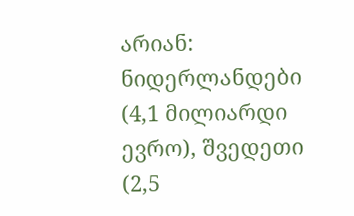არიან: ნიდერლანდები (4,1 მილიარდი ევრო), შვედეთი (2,5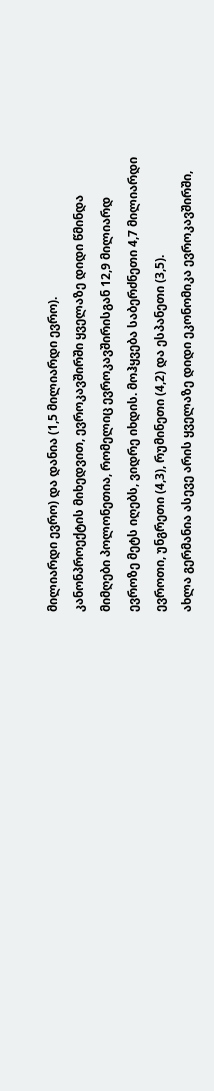მილიარდი ევრო) და დანია (1,5 მილიარდი ევრო).
კანონპროექტის მიხედვით, ევროკავშირში ყველაზე დიდი წმინდა მიმღები პოლონეთია, რომელიც ევროკავშირისგან 12,9 მილიარდ ევროზე მეტს იღებს, ვიდრე იხდის. მოჰყვება საბერძნეთი 4,7 მილიარდი ევროთი, უნგრეთი (4,3), რუმინეთი (4,2) და ესპანეთი (3,5).
ახლა გერმანია ასევე არის ყველაზე დიდი ეკონომიკა ევროკავშირში,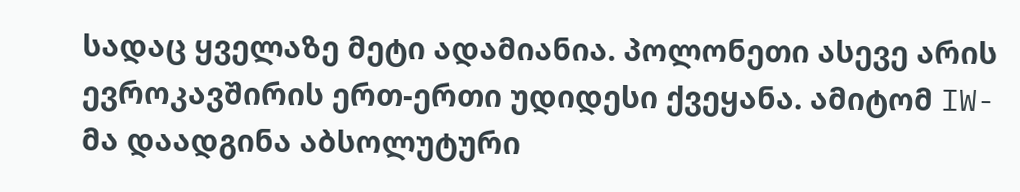სადაც ყველაზე მეტი ადამიანია. პოლონეთი ასევე არის ევროკავშირის ერთ-ერთი უდიდესი ქვეყანა. ამიტომ IW-მა დაადგინა აბსოლუტური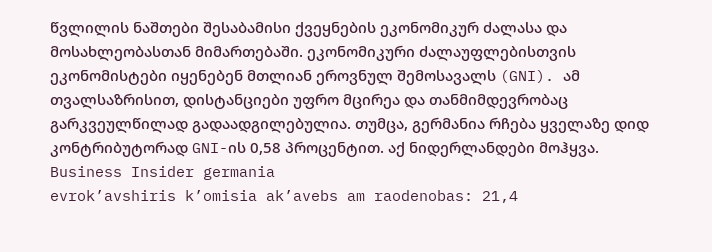წვლილის ნაშთები შესაბამისი ქვეყნების ეკონომიკურ ძალასა და მოსახლეობასთან მიმართებაში. ეკონომიკური ძალაუფლებისთვის ეკონომისტები იყენებენ მთლიან ეროვნულ შემოსავალს (GNI). ამ თვალსაზრისით, დისტანციები უფრო მცირეა და თანმიმდევრობაც გარკვეულწილად გადაადგილებულია. თუმცა, გერმანია რჩება ყველაზე დიდ კონტრიბუტორად GNI-ის 0,58 პროცენტით. აქ ნიდერლანდები მოჰყვა.
Business Insider germania
evrok’avshiris k’omisia ak’avebs am raodenobas: 21,4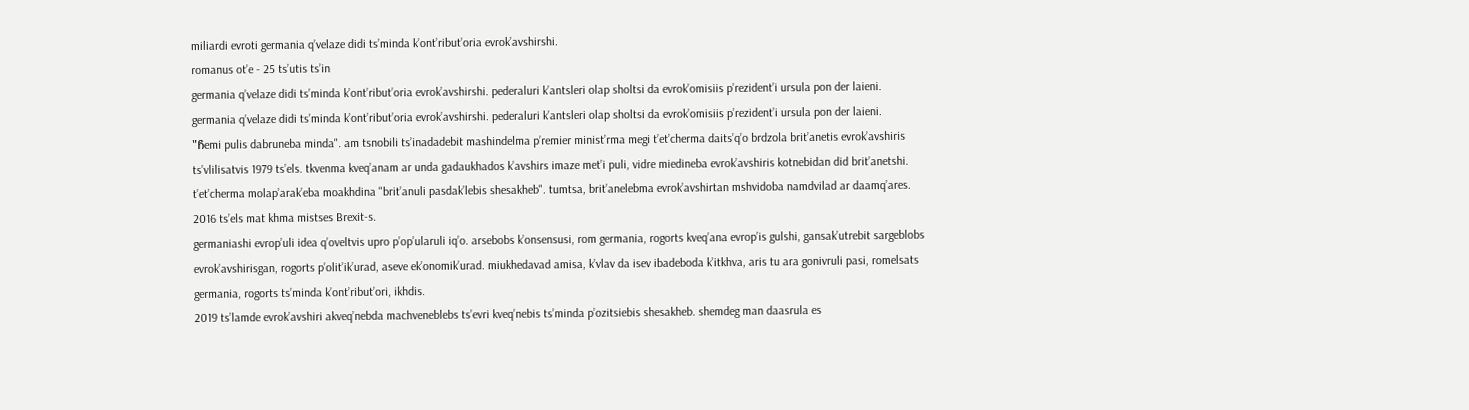miliardi evroti germania q’velaze didi ts’minda k’ont’ribut’oria evrok’avshirshi.
romanus ot’e - 25 ts’utis ts’in
germania q’velaze didi ts’minda k’ont’ribut’oria evrok’avshirshi. pederaluri k’antsleri olap sholtsi da evrok’omisiis p’rezident’i ursula pon der laieni.
germania q’velaze didi ts’minda k’ont’ribut’oria evrok’avshirshi. pederaluri k’antsleri olap sholtsi da evrok’omisiis p’rezident’i ursula pon der laieni.
"Ჩemi pulis dabruneba minda". am tsnobili ts’inadadebit mashindelma p’remier minist’rma megi t’et’cherma daits’q’o brdzola brit’anetis evrok’avshiris ts’vlilisatvis 1979 ts’els. tkvenma kveq’anam ar unda gadaukhados k’avshirs imaze met’i puli, vidre miedineba evrok’avshiris kotnebidan did brit’anetshi. t’et’cherma molap’arak’eba moakhdina "brit’anuli pasdak’lebis shesakheb". tumtsa, brit’anelebma evrok’avshirtan mshvidoba namdvilad ar daamq’ares. 2016 ts’els mat khma mistses Brexit-s.
germaniashi evrop’uli idea q’oveltvis upro p’op’ularuli iq’o. arsebobs k’onsensusi, rom germania, rogorts kveq’ana evrop’is gulshi, gansak’utrebit sargeblobs evrok’avshirisgan, rogorts p’olit’ik’urad, aseve ek’onomik’urad. miukhedavad amisa, k’vlav da isev ibadeboda k’itkhva, aris tu ara gonivruli pasi, romelsats germania, rogorts ts’minda k’ont’ribut’ori, ikhdis.
2019 ts’lamde evrok’avshiri akveq’nebda machveneblebs ts’evri kveq’nebis ts’minda p’ozitsiebis shesakheb. shemdeg man daasrula es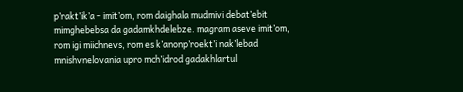p’rakt’ik’a - imit’om, rom daighala mudmivi debat’ebit mimghebebsa da gadamkhdelebze. magram aseve imit’om, rom igi miichnevs, rom es k’anonp’roekt’i nak’lebad mnishvnelovania upro mch’idrod gadakhlartul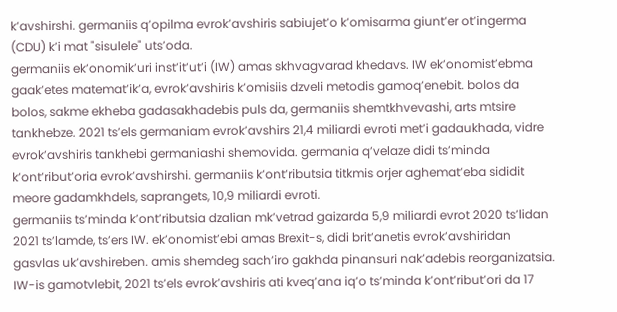k’avshirshi. germaniis q’opilma evrok’avshiris sabiujet’o k’omisarma giunt’er ot’ingerma (CDU) k’i mat "sisulele" uts’oda.
germaniis ek’onomik’uri inst’it’ut’i (IW) amas skhvagvarad khedavs. IW ek’onomist’ebma gaak’etes matemat’ik’a, evrok’avshiris k’omisiis dzveli metodis gamoq’enebit. bolos da bolos, sakme ekheba gadasakhadebis puls da, germaniis shemtkhvevashi, arts mtsire tankhebze. 2021 ts’els germaniam evrok’avshirs 21,4 miliardi evroti met’i gadaukhada, vidre evrok’avshiris tankhebi germaniashi shemovida. germania q’velaze didi ts’minda k’ont’ribut’oria evrok’avshirshi. germaniis k’ont’ributsia titkmis orjer aghemat’eba sididit meore gadamkhdels, saprangets, 10,9 miliardi evroti.
germaniis ts’minda k’ont’ributsia dzalian mk’vetrad gaizarda 5,9 miliardi evrot 2020 ts’lidan 2021 ts’lamde, ts’ers IW. ek’onomist’ebi amas Brexit-s, didi brit’anetis evrok’avshiridan gasvlas uk’avshireben. amis shemdeg sach’iro gakhda pinansuri nak’adebis reorganizatsia.
IW-is gamotvlebit, 2021 ts’els evrok’avshiris ati kveq’ana iq’o ts’minda k’ont’ribut’ori da 17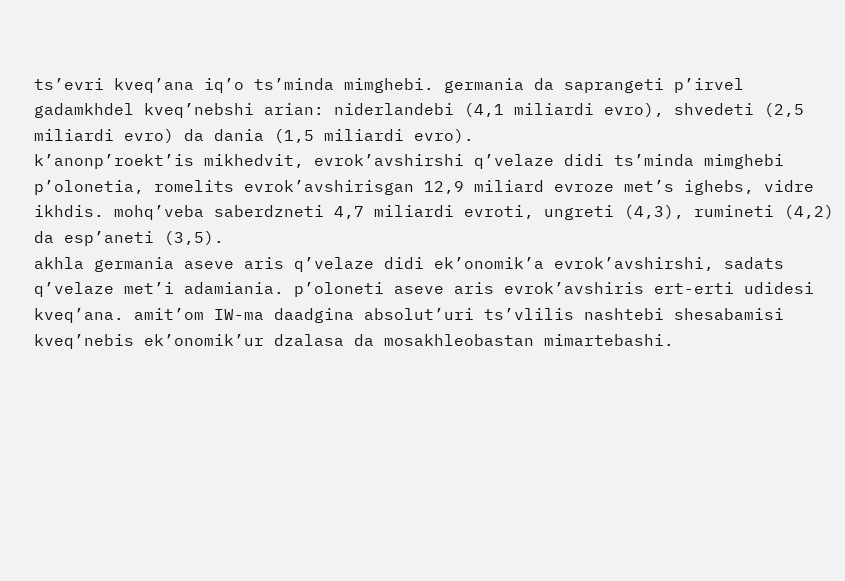ts’evri kveq’ana iq’o ts’minda mimghebi. germania da saprangeti p’irvel gadamkhdel kveq’nebshi arian: niderlandebi (4,1 miliardi evro), shvedeti (2,5 miliardi evro) da dania (1,5 miliardi evro).
k’anonp’roekt’is mikhedvit, evrok’avshirshi q’velaze didi ts’minda mimghebi p’olonetia, romelits evrok’avshirisgan 12,9 miliard evroze met’s ighebs, vidre ikhdis. mohq’veba saberdzneti 4,7 miliardi evroti, ungreti (4,3), rumineti (4,2) da esp’aneti (3,5).
akhla germania aseve aris q’velaze didi ek’onomik’a evrok’avshirshi, sadats q’velaze met’i adamiania. p’oloneti aseve aris evrok’avshiris ert-erti udidesi kveq’ana. amit’om IW-ma daadgina absolut’uri ts’vlilis nashtebi shesabamisi kveq’nebis ek’onomik’ur dzalasa da mosakhleobastan mimartebashi.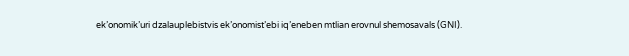ek’onomik’uri dzalauplebistvis ek’onomist’ebi iq’eneben mtlian erovnul shemosavals (GNI).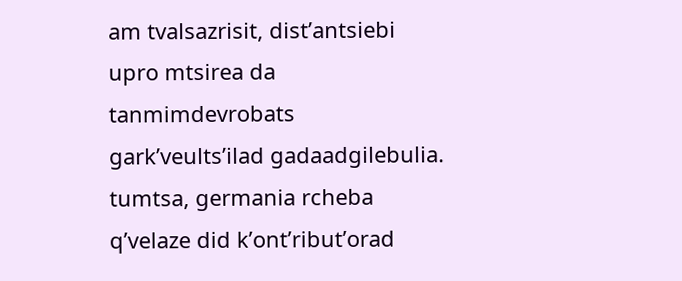am tvalsazrisit, dist’antsiebi upro mtsirea da tanmimdevrobats gark’veults’ilad gadaadgilebulia. tumtsa, germania rcheba q’velaze did k’ont’ribut’orad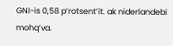GNI-is 0,58 p’rotsent’it. ak niderlandebi mohq’va.